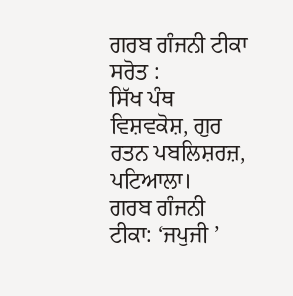ਗਰਬ ਗੰਜਨੀ ਟੀਕਾ ਸਰੋਤ :
ਸਿੱਖ ਪੰਥ ਵਿਸ਼ਵਕੋਸ਼, ਗੁਰ ਰਤਨ ਪਬਲਿਸ਼ਰਜ਼, ਪਟਿਆਲਾ।
ਗਰਬ ਗੰਜਨੀ ਟੀਕਾ: ‘ਜਪੁਜੀ ’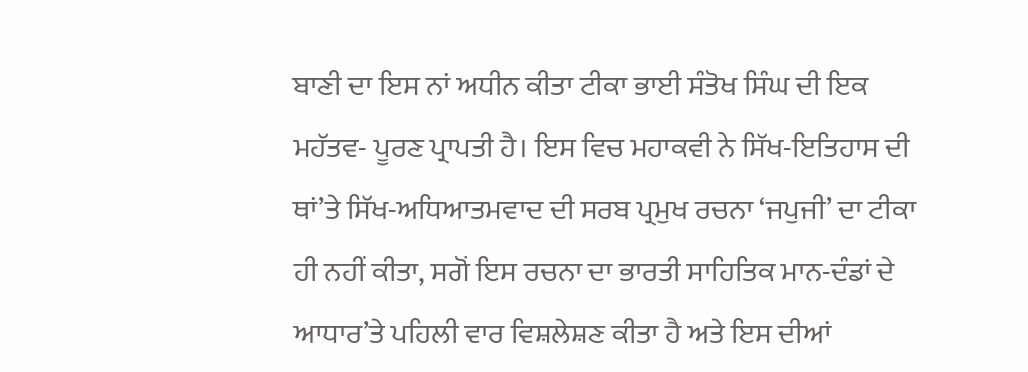ਬਾਣੀ ਦਾ ਇਸ ਨਾਂ ਅਧੀਨ ਕੀਤਾ ਟੀਕਾ ਭਾਈ ਸੰਤੋਖ ਸਿੰਘ ਦੀ ਇਕ ਮਹੱਤਵ- ਪੂਰਣ ਪ੍ਰਾਪਤੀ ਹੈ। ਇਸ ਵਿਚ ਮਹਾਕਵੀ ਨੇ ਸਿੱਖ-ਇਤਿਹਾਸ ਦੀ ਥਾਂ’ਤੇ ਸਿੱਖ-ਅਧਿਆਤਮਵਾਦ ਦੀ ਸਰਬ ਪ੍ਰਮੁਖ ਰਚਨਾ ‘ਜਪੁਜੀ’ ਦਾ ਟੀਕਾ ਹੀ ਨਹੀਂ ਕੀਤਾ, ਸਗੋਂ ਇਸ ਰਚਨਾ ਦਾ ਭਾਰਤੀ ਸਾਹਿਤਿਕ ਮਾਨ-ਦੰਡਾਂ ਦੇ ਆਧਾਰ’ਤੇ ਪਹਿਲੀ ਵਾਰ ਵਿਸ਼ਲੇਸ਼ਣ ਕੀਤਾ ਹੈ ਅਤੇ ਇਸ ਦੀਆਂ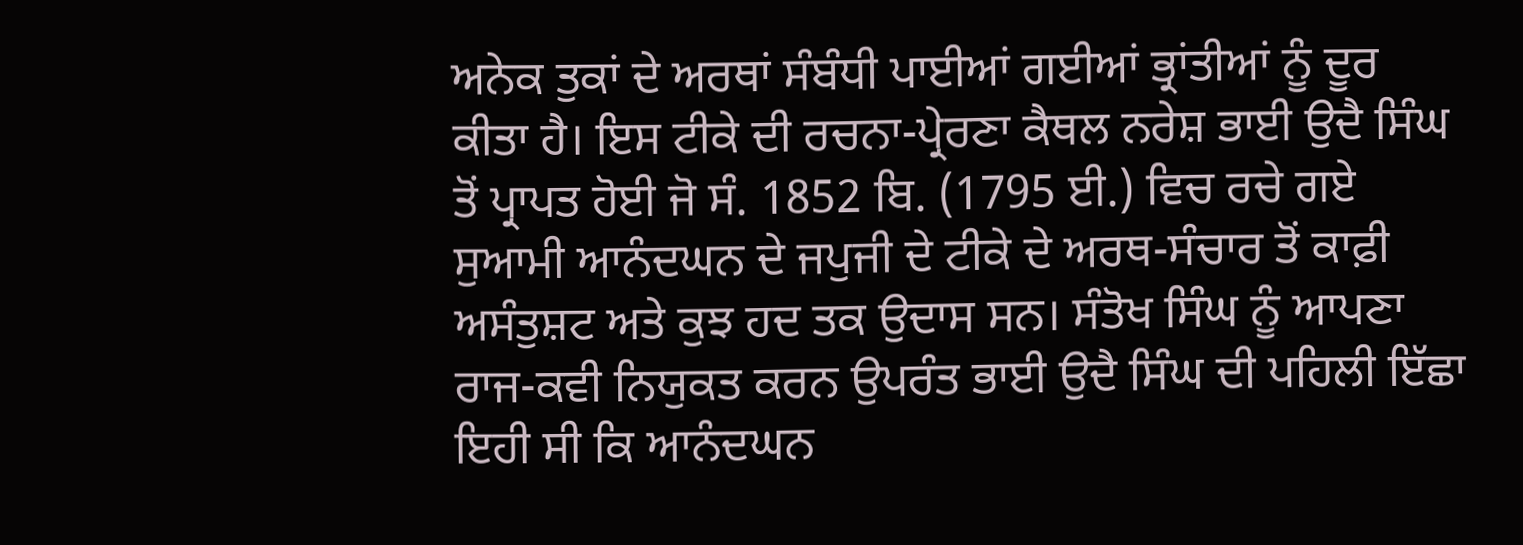ਅਨੇਕ ਤੁਕਾਂ ਦੇ ਅਰਥਾਂ ਸੰਬੰਧੀ ਪਾਈਆਂ ਗਈਆਂ ਭ੍ਰਾਂਤੀਆਂ ਨੂੰ ਦੂਰ ਕੀਤਾ ਹੈ। ਇਸ ਟੀਕੇ ਦੀ ਰਚਨਾ-ਪ੍ਰੇਰਣਾ ਕੈਥਲ ਨਰੇਸ਼ ਭਾਈ ਉਦੈ ਸਿੰਘ ਤੋਂ ਪ੍ਰਾਪਤ ਹੋਈ ਜੋ ਸੰ. 1852 ਬਿ. (1795 ਈ.) ਵਿਚ ਰਚੇ ਗਏ ਸੁਆਮੀ ਆਨੰਦਘਨ ਦੇ ਜਪੁਜੀ ਦੇ ਟੀਕੇ ਦੇ ਅਰਥ-ਸੰਚਾਰ ਤੋਂ ਕਾਫ਼ੀ ਅਸੰਤੁਸ਼ਟ ਅਤੇ ਕੁਝ ਹਦ ਤਕ ਉਦਾਸ ਸਨ। ਸੰਤੋਖ ਸਿੰਘ ਨੂੰ ਆਪਣਾ ਰਾਜ-ਕਵੀ ਨਿਯੁਕਤ ਕਰਨ ਉਪਰੰਤ ਭਾਈ ਉਦੈ ਸਿੰਘ ਦੀ ਪਹਿਲੀ ਇੱਛਾ ਇਹੀ ਸੀ ਕਿ ਆਨੰਦਘਨ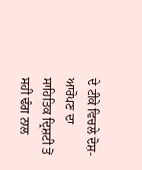ਦੇ ਟੀਕੇ ਵਿਚਲੇ ਦੋਸ਼-ਆਰੋਪਣ ਦਾ ਸਾਹਿਤਿਕ ਦ੍ਰਿਸ਼ਟੀ ਤੋਂ ਸਹੀ ਢੰਗ ਨਾਲ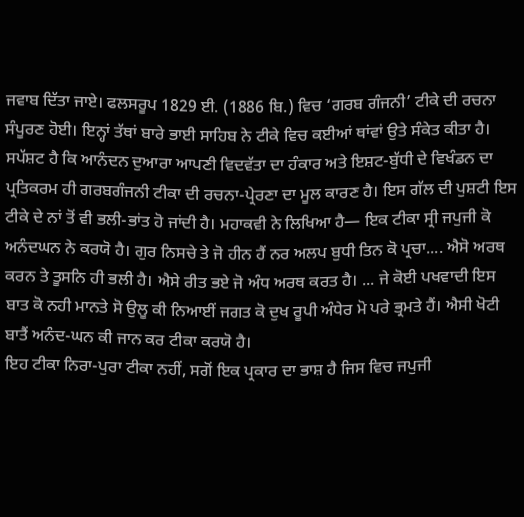ਜਵਾਬ ਦਿੱਤਾ ਜਾਏ। ਫਲਸਰੂਪ 1829 ਈ. (1886 ਬਿ.) ਵਿਚ ‘ਗਰਬ ਗੰਜਨੀ’ ਟੀਕੇ ਦੀ ਰਚਨਾ ਸੰਪੂਰਣ ਹੋਈ। ਇਨ੍ਹਾਂ ਤੱਥਾਂ ਬਾਰੇ ਭਾਈ ਸਾਹਿਬ ਨੇ ਟੀਕੇ ਵਿਚ ਕਈਆਂ ਥਾਂਵਾਂ ਉਤੇ ਸੰਕੇਤ ਕੀਤਾ ਹੈ।
ਸਪੱਸ਼ਟ ਹੈ ਕਿ ਆਨੰਦਨ ਦੁਆਰਾ ਆਪਣੀ ਵਿਦਵੱਤਾ ਦਾ ਹੰਕਾਰ ਅਤੇ ਇਸ਼ਟ-ਬੁੱਧੀ ਦੇ ਵਿਖੰਡਨ ਦਾ ਪ੍ਰਤਿਕਰਮ ਹੀ ਗਰਬਗੰਜਨੀ ਟੀਕਾ ਦੀ ਰਚਨਾ-ਪ੍ਰੇਰਣਾ ਦਾ ਮੂਲ ਕਾਰਣ ਹੈ। ਇਸ ਗੱਲ ਦੀ ਪੁਸ਼ਟੀ ਇਸ ਟੀਕੇ ਦੇ ਨਾਂ ਤੋਂ ਵੀ ਭਲੀ-ਭਾਂਤ ਹੋ ਜਾਂਦੀ ਹੈ। ਮਹਾਕਵੀ ਨੇ ਲਿਖਿਆ ਹੈ— ਇਕ ਟੀਕਾ ਸ੍ਰੀ ਜਪੁਜੀ ਕੋ ਅਨੰਦਘਨ ਨੇ ਕਰਯੋ ਹੈ। ਗੁਰ ਨਿਸਚੇ ਤੇ ਜੋ ਹੀਨ ਹੈਂ ਨਰ ਅਲਪ ਬੁਧੀ ਤਿਨ ਕੋ ਪ੍ਰਚਾ.... ਐਸੋ ਅਰਥ ਕਰਨ ਤੇ ਤੂਸਨਿ ਹੀ ਭਲੀ ਹੈ। ਐਸੇ ਰੀਤ ਭਏ ਜੋ ਅੰਧ ਅਰਥ ਕਰਤ ਹੈ। ... ਜੇ ਕੋਈ ਪਖਵਾਦੀ ਇਸ ਬਾਤ ਕੋ ਨਹੀ ਮਾਨਤੇ ਸੋ ਉਲੂ ਕੀ ਨਿਆਈਂ ਜਗਤ ਕੋ ਦੁਖ ਰੂਪੀ ਅੰਧੇਰ ਮੋ ਪਰੇ ਭ੍ਰਮਤੇ ਹੈਂ। ਐਸੀ ਖੋਟੀ ਬਾਤੈਂ ਅਨੰਦ-ਘਨ ਕੀ ਜਾਨ ਕਰ ਟੀਕਾ ਕਰਯੋ ਹੈ।
ਇਹ ਟੀਕਾ ਨਿਰਾ-ਪੁਰਾ ਟੀਕਾ ਨਹੀਂ, ਸਗੋਂ ਇਕ ਪ੍ਰਕਾਰ ਦਾ ਭਾਸ਼ ਹੈ ਜਿਸ ਵਿਚ ਜਪੁਜੀ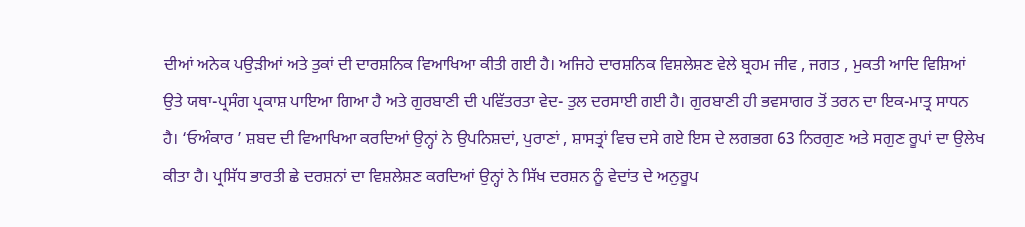ਦੀਆਂ ਅਨੇਕ ਪਉੜੀਆਂ ਅਤੇ ਤੁਕਾਂ ਦੀ ਦਾਰਸ਼ਨਿਕ ਵਿਆਖਿਆ ਕੀਤੀ ਗਈ ਹੈ। ਅਜਿਹੇ ਦਾਰਸ਼ਨਿਕ ਵਿਸ਼ਲੇਸ਼ਣ ਵੇਲੇ ਬ੍ਰਹਮ ਜੀਵ , ਜਗਤ , ਮੁਕਤੀ ਆਦਿ ਵਿਸ਼ਿਆਂ ਉਤੇ ਯਥਾ-ਪ੍ਰਸੰਗ ਪ੍ਰਕਾਸ਼ ਪਾਇਆ ਗਿਆ ਹੈ ਅਤੇ ਗੁਰਬਾਣੀ ਦੀ ਪਵਿੱਤਰਤਾ ਵੇਦ- ਤੁਲ ਦਰਸਾਈ ਗਈ ਹੈ। ਗੁਰਬਾਣੀ ਹੀ ਭਵਸਾਗਰ ਤੋਂ ਤਰਨ ਦਾ ਇਕ-ਮਾਤ੍ਰ ਸਾਧਨ ਹੈ। ‘ਓਅੰਕਾਰ ’ ਸ਼ਬਦ ਦੀ ਵਿਆਖਿਆ ਕਰਦਿਆਂ ਉਨ੍ਹਾਂ ਨੇ ਉਪਨਿਸ਼ਦਾਂ, ਪੁਰਾਣਾਂ , ਸ਼ਾਸਤ੍ਰਾਂ ਵਿਚ ਦਸੇ ਗਏ ਇਸ ਦੇ ਲਗਭਗ 63 ਨਿਰਗੁਣ ਅਤੇ ਸਗੁਣ ਰੂਪਾਂ ਦਾ ਉਲੇਖ ਕੀਤਾ ਹੈ। ਪ੍ਰਸਿੱਧ ਭਾਰਤੀ ਛੇ ਦਰਸ਼ਨਾਂ ਦਾ ਵਿਸ਼ਲੇਸ਼ਣ ਕਰਦਿਆਂ ਉਨ੍ਹਾਂ ਨੇ ਸਿੱਖ ਦਰਸ਼ਨ ਨੂੰ ਵੇਦਾਂਤ ਦੇ ਅਨੁਰੂਪ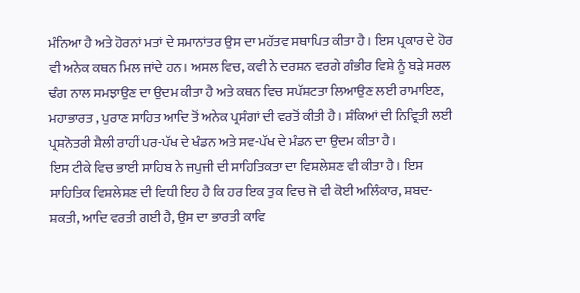ਮੰਨਿਆ ਹੈ ਅਤੇ ਹੋਰਨਾਂ ਮਤਾਂ ਦੇ ਸਮਾਨਾਂਤਰ ਉਸ ਦਾ ਮਹੱਤਵ ਸਥਾਪਿਤ ਕੀਤਾ ਹੈ। ਇਸ ਪ੍ਰਕਾਰ ਦੇ ਹੋਰ ਵੀ ਅਨੇਕ ਕਥਨ ਮਿਲ ਜਾਂਦੇ ਹਨ। ਅਸਲ ਵਿਚ, ਕਵੀ ਨੇ ਦਰਸ਼ਨ ਵਰਗੇ ਗੰਭੀਰ ਵਿਸ਼ੇ ਨੂੰ ਬੜੇ ਸਰਲ ਢੰਗ ਨਾਲ ਸਮਝਾਉਣ ਦਾ ਉਦਮ ਕੀਤਾ ਹੈ ਅਤੇ ਕਥਨ ਵਿਚ ਸਪੱਸ਼ਟਤਾ ਲਿਆਉਣ ਲਈ ਰਾਮਾਇਣ, ਮਹਾਭਾਰਤ , ਪੁਰਾਣ ਸਾਹਿਤ ਆਦਿ ਤੋਂ ਅਨੇਕ ਪ੍ਰਸੰਗਾਂ ਦੀ ਵਰਤੋਂ ਕੀਤੀ ਹੈ। ਸ਼ੰਕਿਆਂ ਦੀ ਨਿਵ੍ਰਿਤੀ ਲਈ ਪ੍ਰਸ਼ਨੋਤਰੀ ਸ਼ੈਲੀ ਰਾਹੀਂ ਪਰ-ਪੱਖ ਦੇ ਖੰਡਨ ਅਤੇ ਸਵ-ਪੱਖ ਦੇ ਮੰਡਨ ਦਾ ਉਦਮ ਕੀਤਾ ਹੈ।
ਇਸ ਟੀਕੇ ਵਿਚ ਭਾਈ ਸਾਹਿਬ ਨੇ ਜਪੁਜੀ ਦੀ ਸਾਹਿਤਿਕਤਾ ਦਾ ਵਿਸ਼ਲੇਸ਼ਣ ਵੀ ਕੀਤਾ ਹੈ। ਇਸ ਸਾਹਿਤਿਕ ਵਿਸ਼ਲੇਸ਼ਣ ਦੀ ਵਿਧੀ ਇਹ ਹੈ ਕਿ ਹਰ ਇਕ ਤੁਕ ਵਿਚ ਜੋ ਵੀ ਕੋਈ ਅਲਿੰਕਾਰ, ਸ਼ਬਦ-ਸ਼ਕਤੀ, ਆਦਿ ਵਰਤੀ ਗਈ ਹੈ, ਉਸ ਦਾ ਭਾਰਤੀ ਕਾਵਿ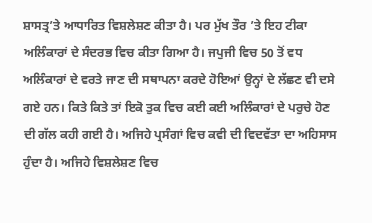ਸ਼ਾਸਤ੍ਰ’ਤੇ ਆਧਾਰਿਤ ਵਿਸ਼ਲੇਸ਼ਣ ਕੀਤਾ ਹੈ। ਪਰ ਮੁੱਖ ਤੌਰ ’ਤੇ ਇਹ ਟੀਕਾ ਅਲਿੰਕਾਰਾਂ ਦੇ ਸੰਦਰਭ ਵਿਚ ਕੀਤਾ ਗਿਆ ਹੈ। ਜਪੁਜੀ ਵਿਚ 50 ਤੋਂ ਵਧ ਅਲਿੰਕਾਰਾਂ ਦੇ ਵਰਤੇ ਜਾਣ ਦੀ ਸਥਾਪਨਾ ਕਰਦੇ ਹੋਇਆਂ ਉਨ੍ਹਾਂ ਦੇ ਲੱਛਣ ਵੀ ਦਸੇ ਗਏ ਹਨ। ਕਿਤੇ ਕਿਤੇ ਤਾਂ ਇਕੋ ਤੁਕ ਵਿਚ ਕਈ ਕਈ ਅਲਿੰਕਾਰਾਂ ਦੇ ਪਰੁਚੇ ਹੋਣ ਦੀ ਗੱਲ ਕਹੀ ਗਈ ਹੈ। ਅਜਿਹੇ ਪ੍ਰਸੰਗਾਂ ਵਿਚ ਕਵੀ ਦੀ ਵਿਦਵੱਤਾ ਦਾ ਅਹਿਸਾਸ ਹੁੰਦਾ ਹੈ। ਅਜਿਹੇ ਵਿਸ਼ਲੇਸ਼ਣ ਵਿਚ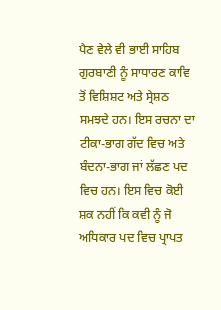ਪੈਣ ਵੇਲੇ ਵੀ ਭਾਈ ਸਾਹਿਬ ਗੁਰਬਾਣੀ ਨੂੰ ਸਾਧਾਰਣ ਕਾਵਿ ਤੋਂ ਵਿਸ਼ਿਸ਼ਟ ਅਤੇ ਸ੍ਰੇਸ਼ਠ ਸਮਝਦੇ ਹਨ। ਇਸ ਰਚਨਾ ਦਾ ਟੀਕਾ-ਭਾਗ ਗੱਦ ਵਿਚ ਅਤੇ ਬੰਦਨਾ-ਭਾਗ ਜਾਂ ਲੱਛਣ ਪਦ ਵਿਚ ਹਨ। ਇਸ ਵਿਚ ਕੋਈ ਸ਼ਕ ਨਹੀਂ ਕਿ ਕਵੀ ਨੂੰ ਜੋ ਅਧਿਕਾਰ ਪਦ ਵਿਚ ਪ੍ਰਾਪਤ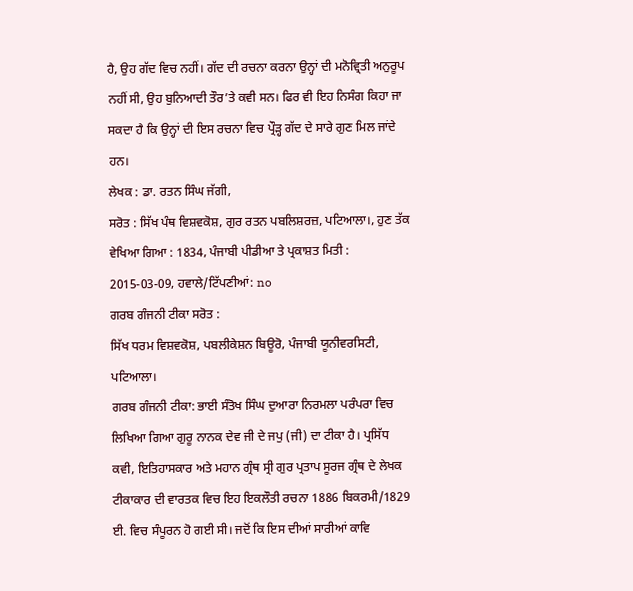ਹੈ, ਉਹ ਗੱਦ ਵਿਚ ਨਹੀਂ। ਗੱਦ ਦੀ ਰਚਨਾ ਕਰਨਾ ਉਨ੍ਹਾਂ ਦੀ ਮਨੋਵ੍ਰਿਤੀ ਅਨੁਰੂਪ ਨਹੀਂ ਸੀ, ਉਹ ਬੁਨਿਆਦੀ ਤੌਰ’ਤੇ ਕਵੀ ਸਨ। ਫਿਰ ਵੀ ਇਹ ਨਿਸੰਗ ਕਿਹਾ ਜਾ ਸਕਦਾ ਹੈ ਕਿ ਉਨ੍ਹਾਂ ਦੀ ਇਸ ਰਚਨਾ ਵਿਚ ਪ੍ਰੌੜ੍ਹ ਗੱਦ ਦੇ ਸਾਰੇ ਗੁਣ ਮਿਲ ਜਾਂਦੇ ਹਨ।
ਲੇਖਕ : ਡਾ. ਰਤਨ ਸਿੰਘ ਜੱਗੀ,
ਸਰੋਤ : ਸਿੱਖ ਪੰਥ ਵਿਸ਼ਵਕੋਸ਼, ਗੁਰ ਰਤਨ ਪਬਲਿਸ਼ਰਜ਼, ਪਟਿਆਲਾ।, ਹੁਣ ਤੱਕ ਵੇਖਿਆ ਗਿਆ : 1834, ਪੰਜਾਬੀ ਪੀਡੀਆ ਤੇ ਪ੍ਰਕਾਸ਼ਤ ਮਿਤੀ : 2015-03-09, ਹਵਾਲੇ/ਟਿੱਪਣੀਆਂ: no
ਗਰਬ ਗੰਜਨੀ ਟੀਕਾ ਸਰੋਤ :
ਸਿੱਖ ਧਰਮ ਵਿਸ਼ਵਕੋਸ਼, ਪਬਲੀਕੇਸ਼ਨ ਬਿਊਰੋ, ਪੰਜਾਬੀ ਯੂਨੀਵਰਸਿਟੀ, ਪਟਿਆਲਾ।
ਗਰਬ ਗੰਜਨੀ ਟੀਕਾ: ਭਾਈ ਸੰਤੋਖ ਸਿੰਘ ਦੁਆਰਾ ਨਿਰਮਲਾ ਪਰੰਪਰਾ ਵਿਚ ਲਿਖਿਆ ਗਿਆ ਗੁਰੂ ਨਾਨਕ ਦੇਵ ਜੀ ਦੇ ਜਪੁ (ਜੀ) ਦਾ ਟੀਕਾ ਹੈ। ਪ੍ਰਸਿੱਧ ਕਵੀ, ਇਤਿਹਾਸਕਾਰ ਅਤੇ ਮਹਾਨ ਗ੍ਰੰਥ ਸ੍ਰੀ ਗੁਰ ਪ੍ਰਤਾਪ ਸੂਰਜ ਗ੍ਰੰਥ ਦੇ ਲੇਖਕ ਟੀਕਾਕਾਰ ਦੀ ਵਾਰਤਕ ਵਿਚ ਇਹ ਇਕਲੌਤੀ ਰਚਨਾ 1886 ਬਿਕਰਮੀ/1829 ਈ. ਵਿਚ ਸੰਪੂਰਨ ਹੋ ਗਈ ਸੀ। ਜਦੋਂ ਕਿ ਇਸ ਦੀਆਂ ਸਾਰੀਆਂ ਕਾਵਿ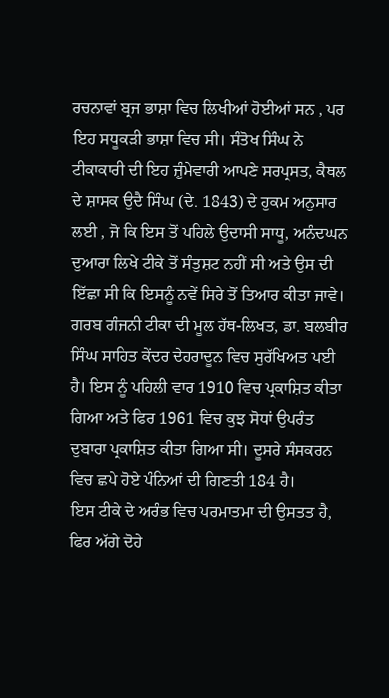ਰਚਨਾਵਾਂ ਬ੍ਰਜ ਭਾਸ਼ਾ ਵਿਚ ਲਿਖੀਆਂ ਹੋਈਆਂ ਸਨ , ਪਰ ਇਹ ਸਧੂਕੜੀ ਭਾਸ਼ਾ ਵਿਚ ਸੀ। ਸੰਤੋਖ ਸਿੰਘ ਨੇ ਟੀਕਾਕਾਰੀ ਦੀ ਇਹ ਜ਼ੁੰਮੇਵਾਰੀ ਆਪਣੇ ਸਰਪ੍ਰਸਤ, ਕੈਥਲ ਦੇ ਸ਼ਾਸਕ ਉਦੈ ਸਿੰਘ (ਦੇ. 1843) ਦੇ ਹੁਕਮ ਅਨੁਸਾਰ ਲਈ , ਜੋ ਕਿ ਇਸ ਤੋਂ ਪਹਿਲੇ ਉਦਾਸੀ ਸਾਧੂ, ਅਨੰਦਘਨ ਦੁਆਰਾ ਲਿਖੇ ਟੀਕੇ ਤੋਂ ਸੰਤੁਸ਼ਟ ਨਹੀਂ ਸੀ ਅਤੇ ਉਸ ਦੀ ਇੱਛਾ ਸੀ ਕਿ ਇਸਨੂੰ ਨਵੇਂ ਸਿਰੇ ਤੋਂ ਤਿਆਰ ਕੀਤਾ ਜਾਵੇ। ਗਰਬ ਗੰਜਨੀ ਟੀਕਾ ਦੀ ਮੂਲ ਹੱਥ-ਲਿਖਤ, ਡਾ. ਬਲਬੀਰ ਸਿੰਘ ਸਾਹਿਤ ਕੇਂਦਰ ਦੇਹਰਾਦੂਨ ਵਿਚ ਸੁਰੱਖਿਅਤ ਪਈ ਹੈ। ਇਸ ਨੂੰ ਪਹਿਲੀ ਵਾਰ 1910 ਵਿਚ ਪ੍ਰਕਾਸ਼ਿਤ ਕੀਤਾ ਗਿਆ ਅਤੇ ਫਿਰ 1961 ਵਿਚ ਕੁਝ ਸੋਧਾਂ ਉਪਰੰਤ ਦੁਬਾਰਾ ਪ੍ਰਕਾਸ਼ਿਤ ਕੀਤਾ ਗਿਆ ਸੀ। ਦੂਸਰੇ ਸੰਸਕਰਨ ਵਿਚ ਛਪੇ ਹੋਏ ਪੰਨਿਆਂ ਦੀ ਗਿਣਤੀ 184 ਹੈ।
ਇਸ ਟੀਕੇ ਦੇ ਅਰੰਭ ਵਿਚ ਪਰਮਾਤਮਾ ਦੀ ਉਸਤਤ ਹੈ, ਫਿਰ ਅੱਗੇ ਦੋਹੇ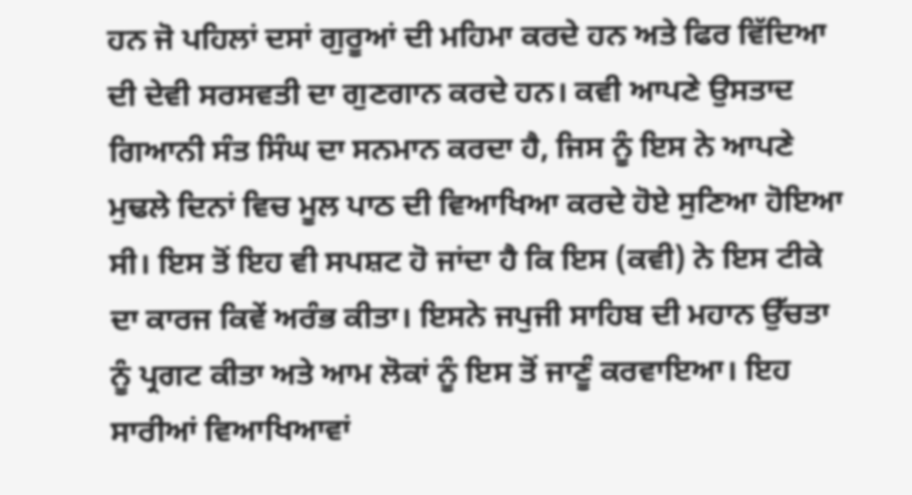ਹਨ ਜੋ ਪਹਿਲਾਂ ਦਸਾਂ ਗੁਰੂਆਂ ਦੀ ਮਹਿਮਾ ਕਰਦੇ ਹਨ ਅਤੇ ਫਿਰ ਵਿੱਦਿਆ ਦੀ ਦੇਵੀ ਸਰਸਵਤੀ ਦਾ ਗੁਣਗਾਨ ਕਰਦੇ ਹਨ। ਕਵੀ ਆਪਣੇ ਉਸਤਾਦ ਗਿਆਨੀ ਸੰਤ ਸਿੰਘ ਦਾ ਸਨਮਾਨ ਕਰਦਾ ਹੈ, ਜਿਸ ਨੂੰ ਇਸ ਨੇ ਆਪਣੇ ਮੁਢਲੇ ਦਿਨਾਂ ਵਿਚ ਮੂਲ ਪਾਠ ਦੀ ਵਿਆਖਿਆ ਕਰਦੇ ਹੋਏ ਸੁਣਿਆ ਹੋਇਆ ਸੀ। ਇਸ ਤੋਂ ਇਹ ਵੀ ਸਪਸ਼ਟ ਹੋ ਜਾਂਦਾ ਹੈ ਕਿ ਇਸ (ਕਵੀ) ਨੇ ਇਸ ਟੀਕੇ ਦਾ ਕਾਰਜ ਕਿਵੇਂ ਅਰੰਭ ਕੀਤਾ। ਇਸਨੇ ਜਪੁਜੀ ਸਾਹਿਬ ਦੀ ਮਹਾਨ ਉੱਚਤਾ ਨੂੰ ਪ੍ਰਗਟ ਕੀਤਾ ਅਤੇ ਆਮ ਲੋਕਾਂ ਨੂੰ ਇਸ ਤੋਂ ਜਾਣੂੰ ਕਰਵਾਇਆ। ਇਹ ਸਾਰੀਆਂ ਵਿਆਖਿਆਵਾਂ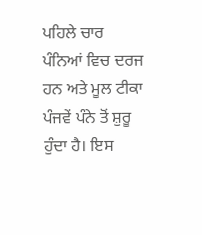ਪਹਿਲੇ ਚਾਰ ਪੰਨਿਆਂ ਵਿਚ ਦਰਜ ਹਨ ਅਤੇ ਮੂਲ ਟੀਕਾ ਪੰਜਵੇਂ ਪੰਨੇ ਤੋਂ ਸ਼ੁਰੂ ਹੁੰਦਾ ਹੈ। ਇਸ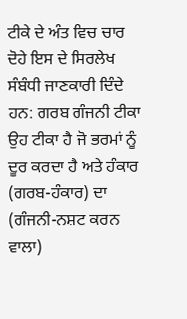ਟੀਕੇ ਦੇ ਅੰਤ ਵਿਚ ਚਾਰ ਦੋਹੇ ਇਸ ਦੇ ਸਿਰਲੇਖ ਸੰਬੰਧੀ ਜਾਣਕਾਰੀ ਦਿੰਦੇ ਹਨ: ਗਰਬ ਗੰਜਨੀ ਟੀਕਾ ਉਹ ਟੀਕਾ ਹੈ ਜੋ ਭਰਮਾਂ ਨੂੰ ਦੂਰ ਕਰਦਾ ਹੈ ਅਤੇ ਹੰਕਾਰ (ਗਰਬ-ਹੰਕਾਰ) ਦਾ (ਗੰਜਨੀ-ਨਸ਼ਟ ਕਰਨ ਵਾਲਾ)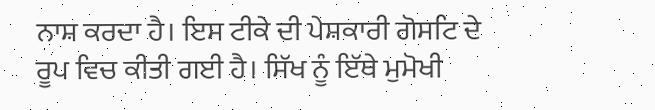ਨਾਸ਼ ਕਰਦਾ ਹੈ। ਇਸ ਟੀਕੇ ਦੀ ਪੇਸ਼ਕਾਰੀ ਗੋਸਟਿ ਦੇ ਰੂਪ ਵਿਚ ਕੀਤੀ ਗਈ ਹੈ। ਸਿੱਖ ਨੂੰ ਇੱਥੇ ਮੁਮੋਖੀ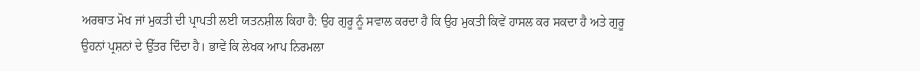ਅਰਥਾਤ ਮੋਖ ਜਾਂ ਮੁਕਤੀ ਦੀ ਪ੍ਰਾਪਤੀ ਲਈ ਯਤਨਸ਼ੀਲ ਕਿਹਾ ਹੈ: ਉਹ ਗੁਰੂ ਨੂੰ ਸਵਾਲ ਕਰਦਾ ਹੈ ਕਿ ਉਹ ਮੁਕਤੀ ਕਿਵੇਂ ਹਾਸਲ ਕਰ ਸਕਦਾ ਹੈ ਅਤੇ ਗੁਰੂ ਉਹਨਾਂ ਪ੍ਰਸ਼ਨਾਂ ਦੇ ਉੱਤਰ ਦਿੰਦਾ ਹੈ। ਭਾਵੇਂ ਕਿ ਲੇਖਕ ਆਪ ਨਿਰਮਲਾ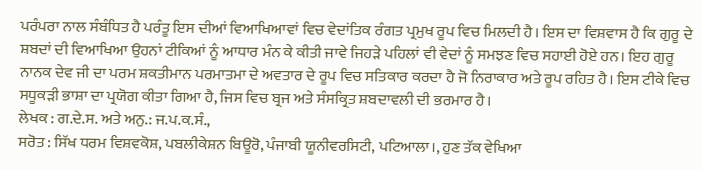ਪਰੰਪਰਾ ਨਾਲ ਸੰਬੰਧਿਤ ਹੈ ਪਰੰਤੂ ਇਸ ਦੀਆਂ ਵਿਆਖਿਆਵਾਂ ਵਿਚ ਵੇਦਾਂਤਿਕ ਰੰਗਤ ਪ੍ਰਮੁਖ ਰੂਪ ਵਿਚ ਮਿਲਦੀ ਹੈ। ਇਸ ਦਾ ਵਿਸ਼ਵਾਸ ਹੈ ਕਿ ਗੁਰੂ ਦੇ ਸ਼ਬਦਾਂ ਦੀ ਵਿਆਖਿਆ ਉਹਨਾਂ ਟੀਕਿਆਂ ਨੂੰ ਆਧਾਰ ਮੰਨ ਕੇ ਕੀਤੀ ਜਾਵੇ ਜਿਹੜੇ ਪਹਿਲਾਂ ਵੀ ਵੇਦਾਂ ਨੂੰ ਸਮਝਣ ਵਿਚ ਸਹਾਈ ਹੋਏ ਹਨ। ਇਹ ਗੁਰੂ ਨਾਨਕ ਦੇਵ ਜੀ ਦਾ ਪਰਮ ਸ਼ਕਤੀਮਾਨ ਪਰਮਾਤਮਾ ਦੇ ਅਵਤਾਰ ਦੇ ਰੂਪ ਵਿਚ ਸਤਿਕਾਰ ਕਰਦਾ ਹੈ ਜੋ ਨਿਰਾਕਾਰ ਅਤੇ ਰੂਪ ਰਹਿਤ ਹੈ। ਇਸ ਟੀਕੇ ਵਿਚ ਸਧੂਕੜੀ ਭਾਸ਼ਾ ਦਾ ਪ੍ਰਯੋਗ ਕੀਤਾ ਗਿਆ ਹੈ, ਜਿਸ ਵਿਚ ਬ੍ਰਜ ਅਤੇ ਸੰਸਕ੍ਰਿਤ ਸ਼ਬਦਾਵਲੀ ਦੀ ਭਰਮਾਰ ਹੈ।
ਲੇਖਕ : ਗ.ਦੇ.ਸ. ਅਤੇ ਅਨੁ.: ਜ.ਪ.ਕ.ਸੰ.,
ਸਰੋਤ : ਸਿੱਖ ਧਰਮ ਵਿਸ਼ਵਕੋਸ਼, ਪਬਲੀਕੇਸ਼ਨ ਬਿਊਰੋ, ਪੰਜਾਬੀ ਯੂਨੀਵਰਸਿਟੀ, ਪਟਿਆਲਾ।, ਹੁਣ ਤੱਕ ਵੇਖਿਆ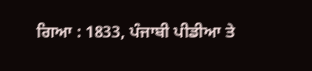ਗਿਆ : 1833, ਪੰਜਾਬੀ ਪੀਡੀਆ ਤੇ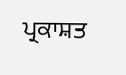ਪ੍ਰਕਾਸ਼ਤ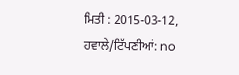ਮਿਤੀ : 2015-03-12, ਹਵਾਲੇ/ਟਿੱਪਣੀਆਂ: no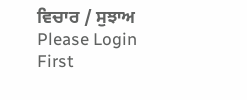ਵਿਚਾਰ / ਸੁਝਾਅ
Please Login First